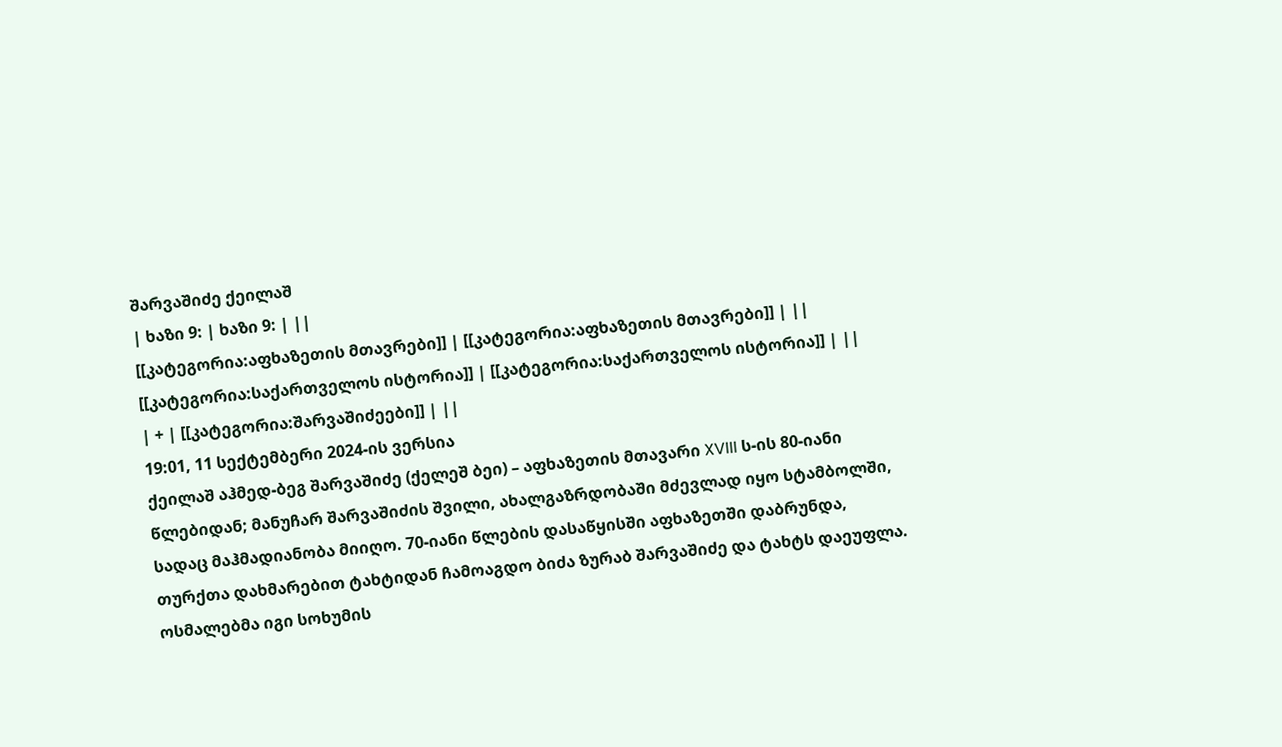შარვაშიძე ქეილაშ
| ხაზი 9: | ხაზი 9: | ||
[[კატეგორია:აფხაზეთის მთავრები]] | [[კატეგორია:აფხაზეთის მთავრები]] | ||
[[კატეგორია:საქართველოს ისტორია]] | [[კატეგორია:საქართველოს ისტორია]] | ||
| + | [[კატეგორია:შარვაშიძეები]] | ||
19:01, 11 სექტემბერი 2024-ის ვერსია
ქეილაშ აჰმედ-ბეგ შარვაშიძე (ქელეშ ბეი) – აფხაზეთის მთავარი XVIII ს-ის 80-იანი წლებიდან; მანუჩარ შარვაშიძის შვილი, ახალგაზრდობაში მძევლად იყო სტამბოლში, სადაც მაჰმადიანობა მიიღო. 70-იანი წლების დასაწყისში აფხაზეთში დაბრუნდა, თურქთა დახმარებით ტახტიდან ჩამოაგდო ბიძა ზურაბ შარვაშიძე და ტახტს დაეუფლა. ოსმალებმა იგი სოხუმის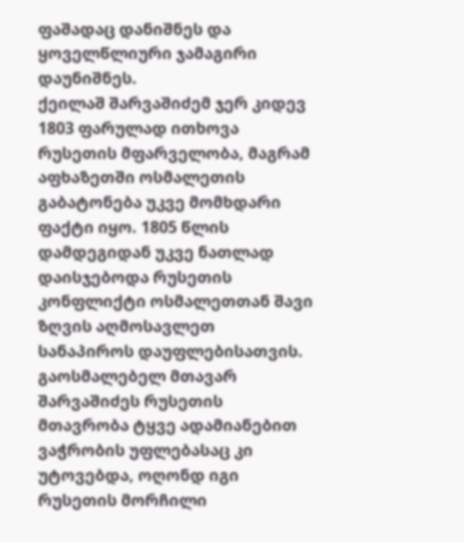ფაშადაც დანიშნეს და ყოველწლიური ჯამაგირი დაუნიშნეს.
ქეილაშ შარვაშიძემ ჯერ კიდევ 1803 ფარულად ითხოვა რუსეთის მფარველობა, მაგრამ აფხაზეთში ოსმალეთის გაბატონება უკვე მომხდარი ფაქტი იყო. 1805 წლის დამდეგიდან უკვე ნათლად დაისჯებოდა რუსეთის კონფლიქტი ოსმალეთთან შავი ზღვის აღმოსავლეთ სანაპიროს დაუფლებისათვის. გაოსმალებელ მთავარ შარვაშიძეს რუსეთის მთავრობა ტყვე ადამიანებით ვაჭრობის უფლებასაც კი უტოვებდა, ოღონდ იგი რუსეთის მორჩილი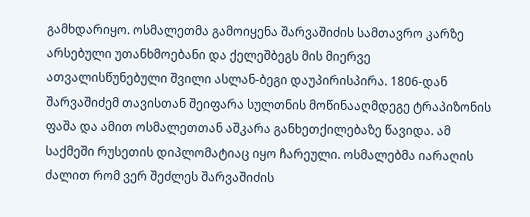გამხდარიყო. ოსმალეთმა გამოიყენა შარვაშიძის სამთავრო კარზე არსებული უთანხმოებანი და ქელეშბეგს მის მიერვე ათვალისწუნებული შვილი ასლან-ბეგი დაუპირისპირა. 1806-დან შარვაშიძემ თავისთან შეიფარა სულთნის მოწინააღმდეგე ტრაპიზონის ფაშა და ამით ოსმალეთთან აშკარა განხეთქილებაზე წავიდა. ამ საქმეში რუსეთის დიპლომატიაც იყო ჩარეული. ოსმალებმა იარაღის ძალით რომ ვერ შეძლეს შარვაშიძის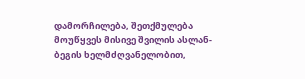დამორჩილება, შეთქმულება მოუწყვეს მისივე შვილის ასლან-ბეგის ხელმძღვანელობით,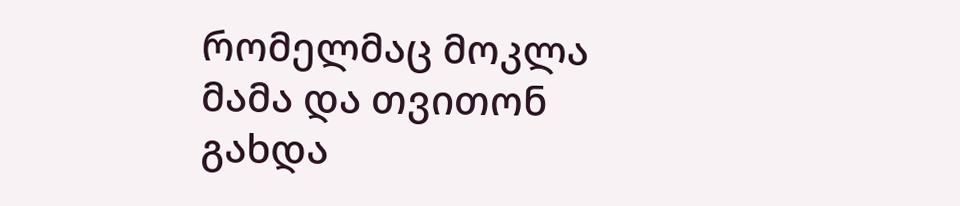რომელმაც მოკლა მამა და თვითონ გახდა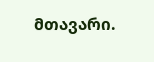მთავარი.